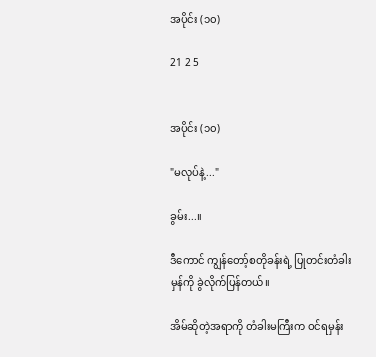အပိုင်း (၁၀)

21 2 5


အပိုင်း (၁၀)

"မလုပ်နဲ့..."

ခွမ်း...။

ဒီကောင် ကျွန်တော့်စတိုခန်းရဲ့ ပြုတင်းတံခါးမှန်ကို ခွဲလိုက်ပြန်တယ်။

အိမ်ဆိုတဲ့အရာကို တံခါးမကြီးက ဝင်ရမှန်း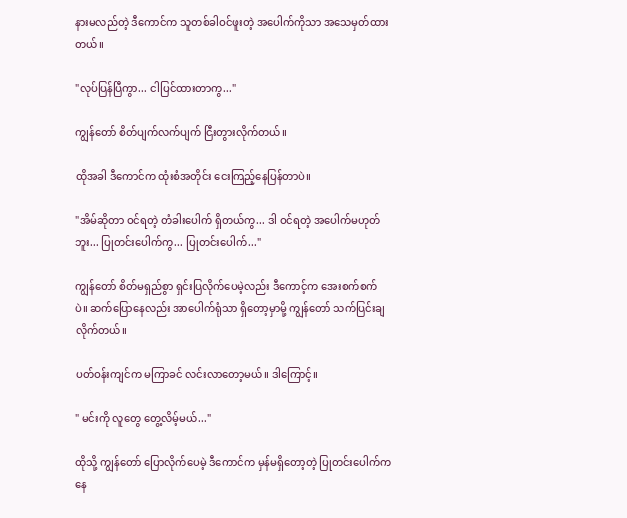နားမလည်တဲ့‌ ဒီကောင်က သူတစ်ခါဝင်ဖူးတဲ့ အပေါက်ကိုသာ အသေမှတ်ထားတယ်။

"လုပ်ပြန်ပြီကွာ... ငါပြင်ထားတာကွ..."

ကျွန်တော် စိတ်ပျက်လက်ပျက် ငြီးတွားလိုက်တယ်။

ထိုအခါ ဒီကောင်က ထုံးစံအတိုင်း ငေးကြည့်နေပြန်တာပဲ။

"အိမ်ဆိုတာ ဝင်ရတဲ့ တံခါးပေါက် ရှိတယ်ကွ... ဒါ ဝင်ရတဲ့ အပေါက်မဟုတ်ဘူး... ပြုတင်းပေါက်ကွ... ပြုတင်းပေါက်..."

ကျွန်တော် ‌စိတ်မရှည်စွာ ရှင်းပြလိုက်ပေမဲ့လည်း ဒီကောင့်က အေးစက်စက်ပဲ။ ‌ဆက်ပြောနေလည်း အာပေါက်ရုံသာ ရှိတော့မှာမို့ ကျွန်တော် သက်ပြင်းချလိုက်တယ်။

ပတ်ဝန်းကျင်က မကြာခင် လင်းလာတော့မယ်။ ဒါကြောင့်။

" မင်းကို လူတွေ တွေ့လိမ့်မယ်..."

ထိုသို့ ကျွန်တော် ပြောလိုက်ပေမဲ့ ဒီကောင်က မှန်မရှိတော့တဲ့ ပြုတင်းပေါက်ကနေ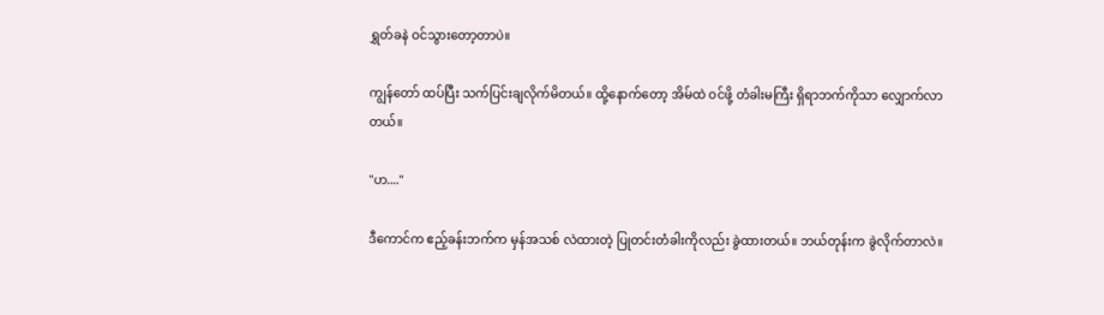ရွှတ်ခနဲ ဝင်သွားတော့တာပဲ။

ကျွန်တော် ထပ်ပြီး သက်ပြင်းချလိုက်မိတယ်။ ထို့နောက်တော့ အိမ်ထဲ ဝင်ဖို့ တံခါးမကြီး ရှိရာဘက်ကိုသာ လျှောက်လာတယ်။

"ဟ...."

ဒီကောင်က ဧည့်ခန်းဘက်က မှန်အသစ် လဲထားတဲ့ ပြုတင်းတံခါးကိုလည်း ခွဲထားတယ်။ ဘယ်တုန်းက ခွဲလိုက်တာလဲ။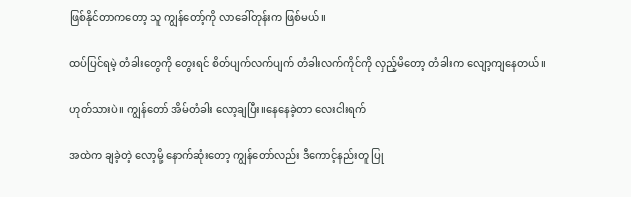ဖြစ်နိုင်တာကတော့ သူ ကျွန်တော့်ကို လာခေါ်တုန်းက ဖြစ်မယ်။

ထပ်ပြင်ရမဲ့ တံခါးတွေကို တွေးရင် စိတ်ပျက်လက်ပျက် တံခါးလက်ကိုင်ကို လှည့်မိတော့ တံခါးက လျော့ကျနေတယ်။

ဟုတ်သားပဲ။ ကျွန်တော် အိမ်တံခါး လော့ချပြီး။နေနေခဲ့တာ လေးငါးရက်

အထဲက ချခဲ့တဲ့ လော့မို့ နောက်ဆုံးတော့ ကျွန်တော်လည်း ဒီကောင့်နည်းတူ ပြု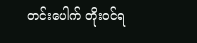တင်းပေါက် တိုးဝင်ရ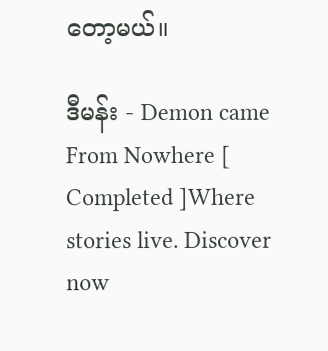တော့မယ်။

ဒီမန်း - Demon came From Nowhere [ Completed ]Where stories live. Discover now